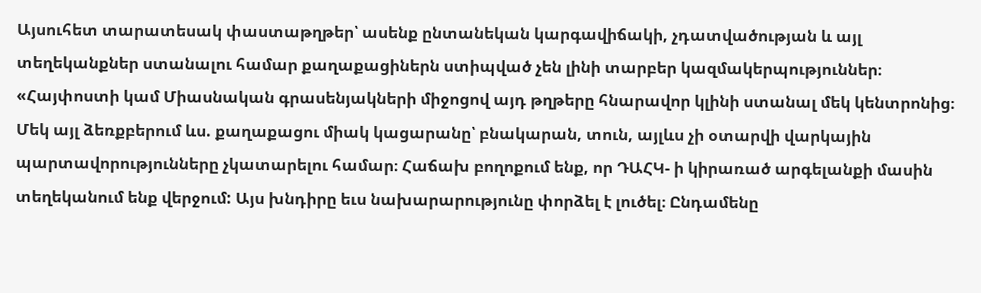Այսուհետ տարատեսակ փաստաթղթեր՝ ասենք ընտանեկան կարգավիճակի, չդատվածության և այլ տեղեկանքներ ստանալու համար քաղաքացիներն ստիպված չեն լինի տարբեր կազմակերպություններ։ «Հայփոստի կամ Միասնական գրասենյակների միջոցով այդ թղթերը հնարավոր կլինի ստանալ մեկ կենտրոնից։
Մեկ այլ ձեռքբերում ևս. քաղաքացու միակ կացարանը՝ բնակարան, տուն, այլևս չի օտարվի վարկային պարտավորությունները չկատարելու համար։ Հաճախ բողոքում ենք, որ ԴԱՀԿ- ի կիրառած արգելանքի մասին տեղեկանում ենք վերջում: Այս խնդիրը եւս նախարարությունը փորձել է լուծել։ Ընդամենը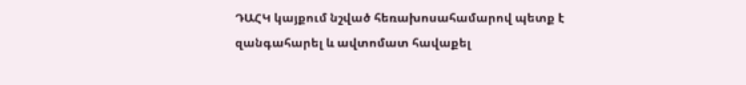ԴԱՀԿ կայքում նշված հեռախոսահամարով պետք է զանգահարել և ավտոմատ հավաքել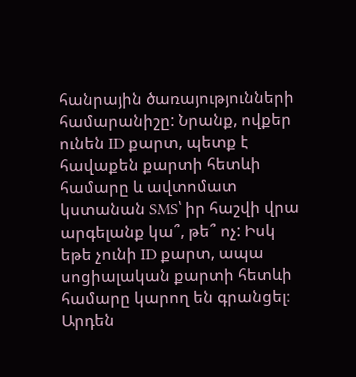հանրային ծառայությունների համարանիշը: Նրանք, ովքեր ունեն ID քարտ, պետք է հավաքեն քարտի հետևի համարը և ավտոմատ կստանան SMS՝ իր հաշվի վրա արգելանք կա՞, թե՞ ոչ: Իսկ եթե չունի ID քարտ, ապա սոցիալական քարտի հետևի համարը կարող են գրանցել։
Արդեն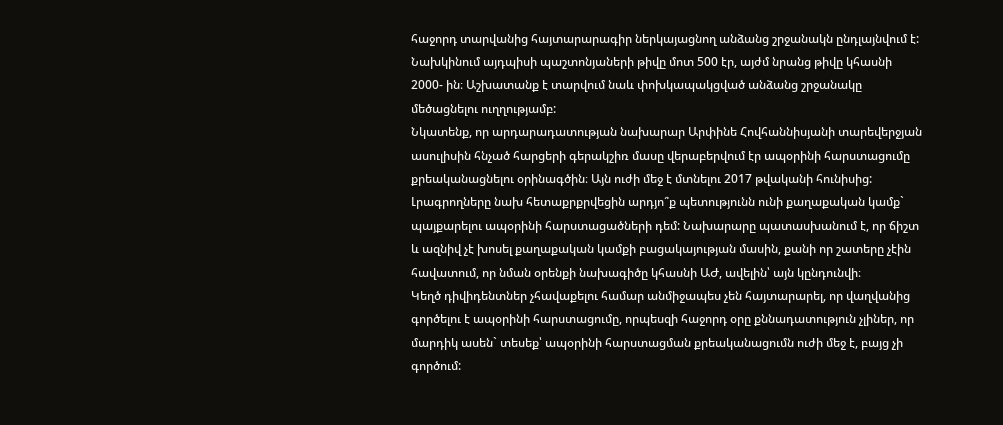հաջորդ տարվանից հայտարարագիր ներկայացնող անձանց շրջանակն ընդլայնվում է: Նախկինում այդպիսի պաշտոնյաների թիվը մոտ 500 էր, այժմ նրանց թիվը կհասնի 2000- ին։ Աշխատանք է տարվում նաև փոխկապակցված անձանց շրջանակը մեծացնելու ուղղությամբ:
Նկատենք, որ արդարադատության նախարար Արփինե Հովհաննիսյանի տարեվերջյան ասուլիսին հնչած հարցերի գերակշիռ մասը վերաբերվում էր ապօրինի հարստացումը քրեականացնելու օրինագծին։ Այն ուժի մեջ է մտնելու 2017 թվականի հունիսից: Լրագրողները նախ հետաքրքրվեցին արդյո՞ք պետությունն ունի քաղաքական կամք` պայքարելու ապօրինի հարստացածների դեմ: Նախարարը պատասխանում է, որ ճիշտ և ազնիվ չէ խոսել քաղաքական կամքի բացակայության մասին, քանի որ շատերը չէին հավատում, որ նման օրենքի նախագիծը կհասնի ԱԺ, ավելին՝ այն կընդունվի։
Կեղծ դիվիդենտներ չհավաքելու համար անմիջապես չեն հայտարարել, որ վաղվանից գործելու է ապօրինի հարստացումը, որպեսզի հաջորդ օրը քննադատություն չլիներ, որ մարդիկ ասեն` տեսեք՝ ապօրինի հարստացման քրեականացումն ուժի մեջ է, բայց չի գործում: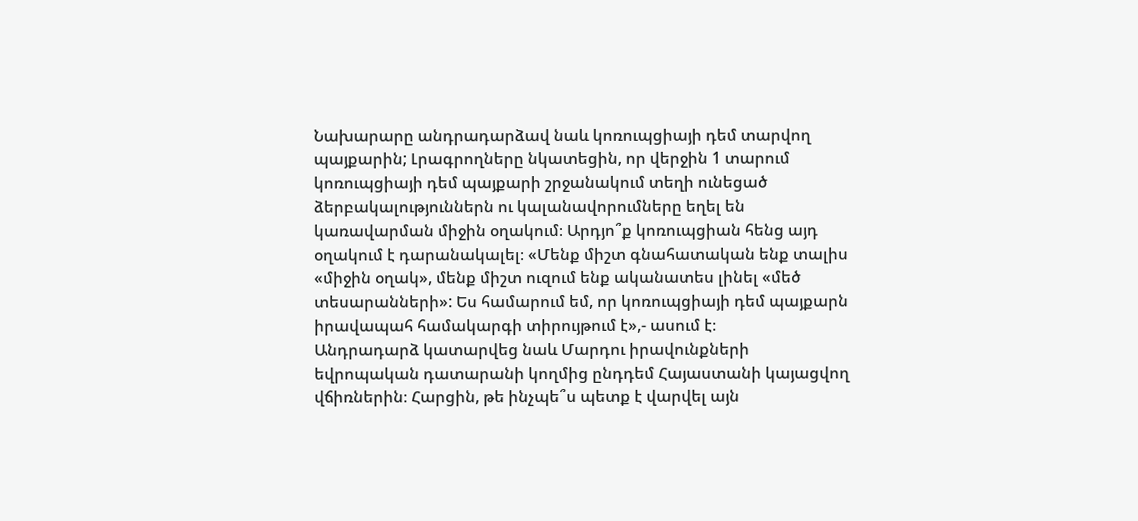Նախարարը անդրադարձավ նաև կոռուպցիայի դեմ տարվող պայքարին; Լրագրողները նկատեցին, որ վերջին 1 տարում կոռուպցիայի դեմ պայքարի շրջանակում տեղի ունեցած ձերբակալություններն ու կալանավորումները եղել են կառավարման միջին օղակում։ Արդյո՞ք կոռուպցիան հենց այդ օղակում է դարանակալել։ «Մենք միշտ գնահատական ենք տալիս «միջին օղակ», մենք միշտ ուզում ենք ականատես լինել «մեծ տեսարանների»: Ես համարում եմ, որ կոռուպցիայի դեմ պայքարն իրավապահ համակարգի տիրույթում է»,- ասում է։
Անդրադարձ կատարվեց նաև Մարդու իրավունքների եվրոպական դատարանի կողմից ընդդեմ Հայաստանի կայացվող վճիռներին։ Հարցին, թե ինչպե՞ս պետք է վարվել այն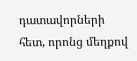դատավորների հետ, որոնց մեղքով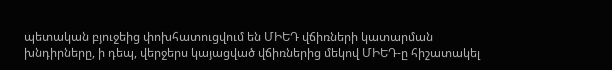պետական բյուջեից փոխհատուցվում են ՄԻԵԴ վճիռների կատարման խնդիրները, ի դեպ, վերջերս կայացված վճիռներից մեկով ՄԻԵԴ-ը հիշատակել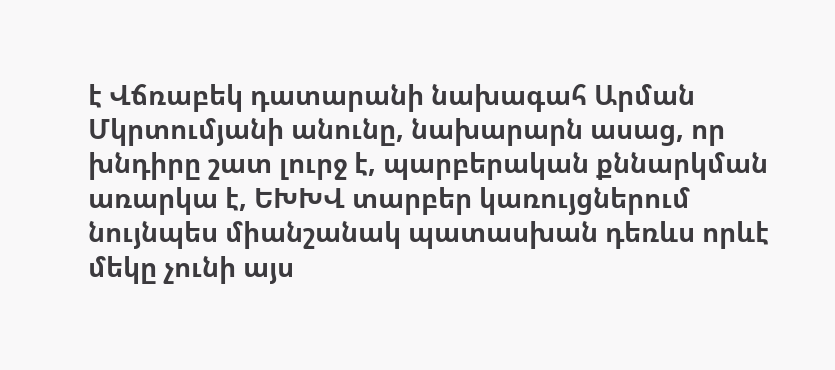է Վճռաբեկ դատարանի նախագահ Արման Մկրտումյանի անունը, նախարարն ասաց, որ խնդիրը շատ լուրջ է, պարբերական քննարկման առարկա է, ԵԽԽՎ տարբեր կառույցներում նույնպես միանշանակ պատասխան դեռևս որևէ մեկը չունի այս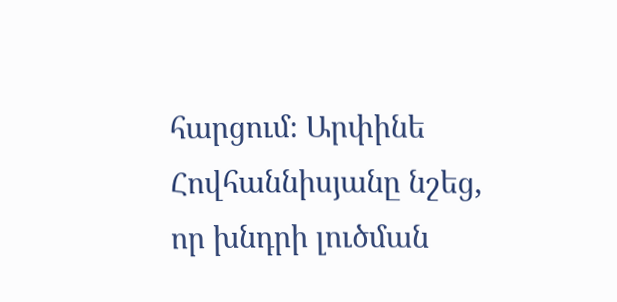հարցում։ Արփինե Հովհաննիսյանը նշեց, որ խնդրի լուծման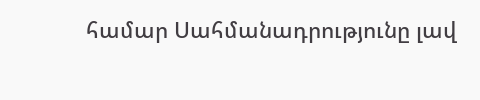համար Սահմանադրությունը լավ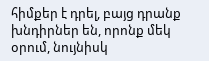հիմքեր է դրել, բայց դրանք խնդիրներ են, որոնք մեկ օրում, նույնիսկ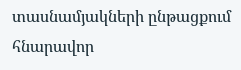տասնամյակների ընթացքում հնարավոր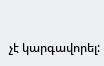չէ կարգավորել: